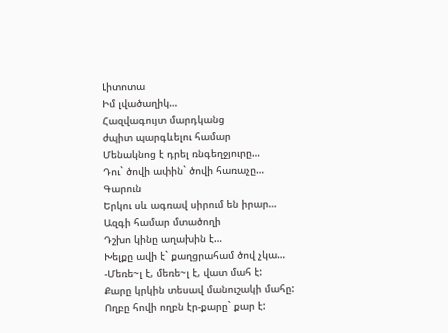Լիտոտա
Իմ լվածաղիկ…
Հազվագույտ մարդկանց
ժպիտ պարգևելու համար
Մենակնոց է դրել ռնգեղջյուրը…
Դու` ծովի ափին` ծովի հառաչը…
Գարուն
Երկու սև ագռավ սիրում են իրար…
Ազգի համար մտածողի
Դշխո կինը աղախին է…
Խելքը ավի է` քաղցրահամ ծով չկա…
-Մեռե~լ է, մեռե~լ է, վատ մահ է:
Քարը կրկին տեսավ մանուշակի մահը:
Ողբը հովի ողբն էր-քարը` քար է: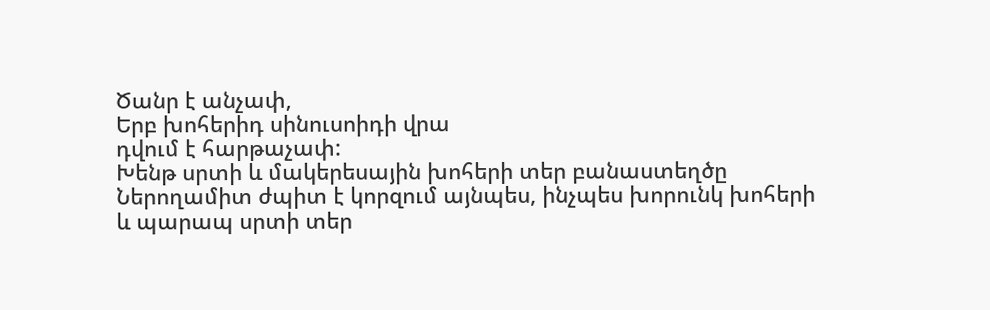Ծանր է անչափ,
Երբ խոհերիդ սինուսոիդի վրա
դվում է հարթաչափ:
Խենթ սրտի և մակերեսային խոհերի տեր բանաստեղծը
Ներողամիտ ժպիտ է կորզում այնպես, ինչպես խորունկ խոհերի
և պարապ սրտի տեր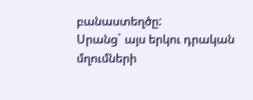բանաստեղծը:
Սրանց` այս երկու դրական
մղումների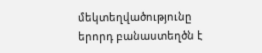մեկտեղվածությունը
երորդ բանաստեղծն է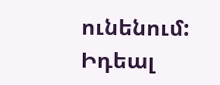ունենում:
Իդեալ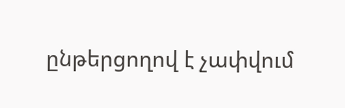ընթերցողով է չափվում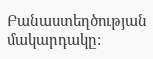Բանաստեղծության մակարդակը: